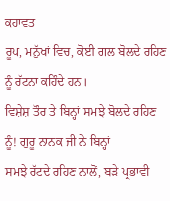ਕਹਾਵਤ
ਰੂਪ, ਮਨੁੱਖਾਂ ਵਿਚ, ਕੋਈ ਗਲ ਬੋਲਦੇ ਰਹਿਣ ਨੂੰ ਰੱਟਨਾ ਕਹਿੰਦੇ ਹਨ।
ਵਿਸ਼ੇਸ਼ ਤੌਰ ਤੇ ਬਿਨ੍ਹਾਂ ਸਮਝੇ ਬੋਲਦੇ ਰਹਿਣ ਨੂੰ! ਗੁਰੂ ਨਾਨਕ ਜੀ ਨੇ ਬਿਨ੍ਹਾਂ
ਸਮਝੇ ਰੱਟਦੇ ਰਹਿਣ ਨਾਲੋਂ, ਬੜੇ ਪ੍ਰਭਾਵੀ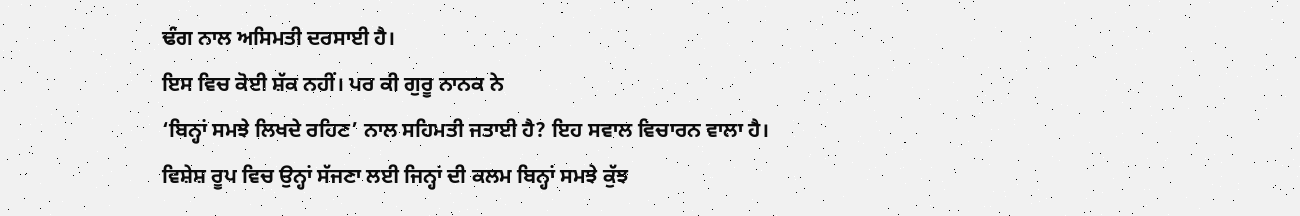ਢੰਗ ਨਾਲ ਅਸਿਮਤੀ ਦਰਸਾਈ ਹੈ।
ਇਸ ਵਿਚ ਕੋਈ ਸ਼ੱਕ ਨਹੀਂ। ਪਰ ਕੀ ਗੁਰੂ ਨਾਨਕ ਨੇ
‘ਬਿਨ੍ਹਾਂ ਸਮਝੇ ਲਿਖਦੇ ਰਹਿਣ’ ਨਾਲ ਸਹਿਮਤੀ ਜਤਾਈ ਹੈ? ਇਹ ਸਵਾਲ ਵਿਚਾਰਨ ਵਾਲਾ ਹੈ।
ਵਿਸ਼ੇਸ਼ ਰੂਪ ਵਿਚ ਉਨ੍ਹਾਂ ਸੱਜਣਾ ਲਈ ਜਿਨ੍ਹਾਂ ਦੀ ਕਲਮ ਬਿਨ੍ਹਾਂ ਸਮਝੇ ਕੁੱਝ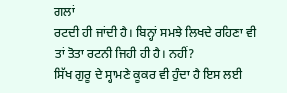ਗਲਾਂ
ਰਟਦੀ ਹੀ ਜਾਂਦੀ ਹੈ। ਬਿਨ੍ਹਾਂ ਸਮਝੇ ਲਿਖਦੇ ਰਹਿਣਾ ਵੀ
ਤਾਂ ਤੋਤਾ ਰਟਨੀ ਜਿਹੀ ਹੀ ਹੈ। ਨਹੀਂ?
ਸਿੱਖ ਗੁਰੂ ਦੇ ਸ੍ਹਾਮਣੇ ਕੂਕਰ ਵੀ ਹੁੰਦਾ ਹੈ ਇਸ ਲਈ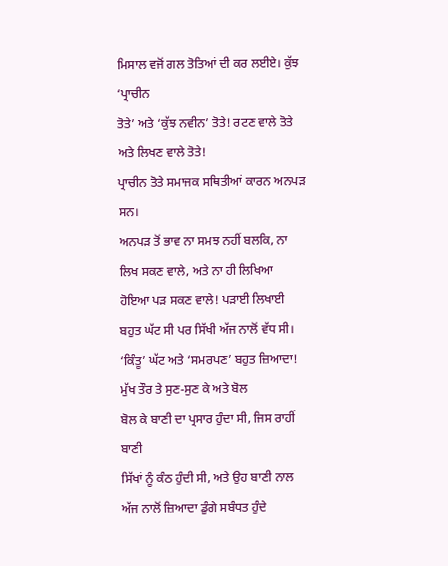ਮਿਸਾਲ ਵਜੋਂ ਗਲ ਤੋਤਿਆਂ ਦੀ ਕਰ ਲਈਏ। ਕੁੱਝ ‘ਪ੍ਰਾਚੀਨ
ਤੋਤੇ’ ਅਤੇ ‘ਕੁੱਝ ਨਵੀਨ’ ਤੋਤੇ! ਰਟਣ ਵਾਲੇ ਤੋਤੇ ਅਤੇ ਲਿਖਣ ਵਾਲੇ ਤੋਤੇ!
ਪ੍ਰਾਚੀਨ ਤੋਤੇ ਸਮਾਜਕ ਸਥਿਤੀਆਂ ਕਾਰਨ ਅਨਪੜ ਸਨ।
ਅਨਪੜ ਤੋਂ ਭਾਵ ਨਾ ਸਮਝ ਨਹੀਂ ਬਲਕਿ, ਨਾ ਲਿਖ ਸਕਣ ਵਾਲੇ, ਅਤੇ ਨਾ ਹੀ ਲਿਖਿਆ
ਹੋਇਆ ਪੜ ਸਕਣ ਵਾਲੇ! ਪੜਾਈ ਲਿਖਾਈ ਬਹੁਤ ਘੱਟ ਸੀ ਪਰ ਸਿੱਖੀ ਅੱਜ ਨਾਲੋਂ ਵੱਧ ਸੀ।
‘ਕਿੰਤੂ’ ਘੱਟ ਅਤੇ ‘ਸਮਰਪਣ’ ਬਹੁਤ ਜ਼ਿਆਦਾ! ਮੁੱਖ ਤੌਰ ਤੇ ਸੁਣ-ਸੁਣ ਕੇ ਅਤੇ ਬੋਲ
ਬੋਲ ਕੇ ਬਾਣੀ ਦਾ ਪ੍ਰਸਾਰ ਹੁੰਦਾ ਸੀ, ਜਿਸ ਰਾਹੀਂ ਬਾਣੀ
ਸਿੱਖਾਂ ਨੂੰ ਕੰਠ ਹੁੰਦੀ ਸੀ, ਅਤੇ ਉਹ ਬਾਣੀ ਨਾਲ ਅੱਜ ਨਾਲੋਂ ਜ਼ਿਆਦਾ ਡੁੰਗੇ ਸਬੰਧਤ ਹੁੰਦੇ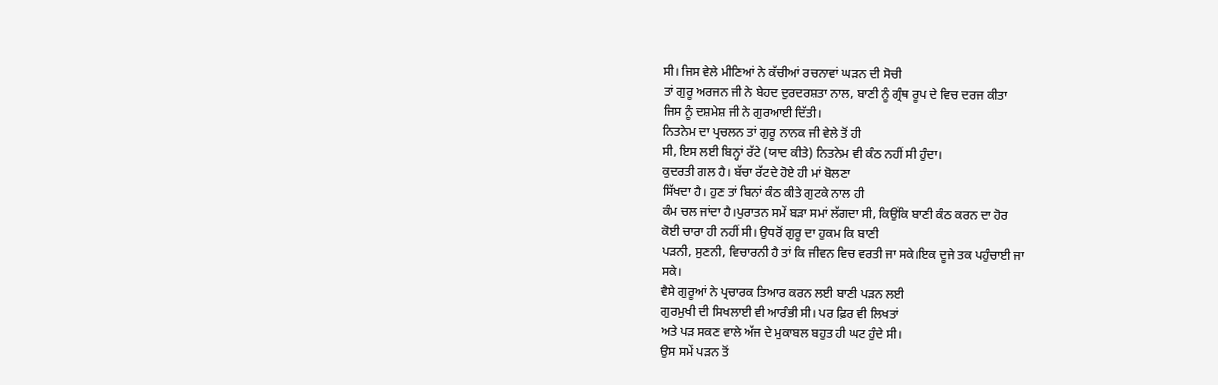ਸੀ। ਜਿਸ ਵੇਲੇ ਮੀਣਿਆਂ ਨੇ ਕੱਚੀਆਂ ਰਚਨਾਵਾਂ ਘੜਨ ਦੀ ਸੋਚੀ
ਤਾਂ ਗੁਰੂ ਅਰਜਨ ਜੀ ਨੇ ਬੇਹਦ ਦੁਰਦਰਸ਼ਤਾ ਨਾਲ, ਬਾਣੀ ਨੂੰ ਗ੍ਰੰਥ ਰੂਪ ਦੇ ਵਿਚ ਦਰਜ ਕੀਤਾ
ਜਿਸ ਨੂੰ ਦਸ਼ਮੇਸ਼ ਜੀ ਨੇ ਗੁਰਆਈ ਦਿੱਤੀ।
ਨਿਤਨੇਮ ਦਾ ਪ੍ਰਚਲਨ ਤਾਂ ਗੁਰੂ ਨਾਨਕ ਜੀ ਵੇਲੇ ਤੋਂ ਹੀ
ਸੀ, ਇਸ ਲਈ ਬਿਨ੍ਹਾਂ ਰੱਟੇ (ਯਾਦ ਕੀਤੇ) ਨਿਤਨੇਮ ਵੀ ਕੰਠ ਨਹੀਂ ਸੀ ਹੁੰਦਾ।
ਕੁਦਰਤੀ ਗਲ ਹੈ। ਬੱਚਾ ਰੱਟਦੇ ਹੋਏ ਹੀ ਮਾਂ ਬੋਲਣਾ
ਸਿੱਖਦਾ ਹੈ। ਹੁਣ ਤਾਂ ਬਿਨਾਂ ਕੰਠ ਕੀਤੇ ਗੁਟਕੇ ਨਾਲ ਹੀ
ਕੰਮ ਚਲ ਜਾਂਦਾ ਹੈ।ਪੁਰਾਤਨ ਸਮੇਂ ਬੜਾ ਸਮਾਂ ਲੱਗਦਾ ਸੀ, ਕਿਉਂਕਿ ਬਾਣੀ ਕੰਠ ਕਰਨ ਦਾ ਹੋਰ
ਕੋਈ ਚਾਰਾ ਹੀ ਨਹੀਂ ਸੀ। ਉਧਰੋਂ ਗੁਰੂ ਦਾ ਹੁਕਮ ਕਿ ਬਾਣੀ
ਪੜਨੀ, ਸੁਣਨੀ, ਵਿਚਾਰਨੀ ਹੈ ਤਾਂ ਕਿ ਜੀਵਨ ਵਿਚ ਵਰਤੀ ਜਾ ਸਕੇ।ਇਕ ਦੂਜੇ ਤਕ ਪਹੁੰਚਾਈ ਜਾ
ਸਕੇ।
ਵੈਸੇ ਗੁਰੂਆਂ ਨੇ ਪ੍ਰਚਾਰਕ ਤਿਆਰ ਕਰਨ ਲਈ ਬਾਣੀ ਪੜਨ ਲਈ
ਗੁਰਮੁਖੀ ਦੀ ਸਿਖਲਾਈ ਵੀ ਆਰੰਭੀ ਸੀ। ਪਰ ਫ਼ਿਰ ਵੀ ਲਿਖਤਾਂ
ਅਤੇ ਪੜ ਸਕਣ ਵਾਲੇ ਅੱਜ ਦੇ ਮੁਕਾਬਲ ਬਹੁਤ ਹੀ ਘਟ ਹੁੰਦੇ ਸੀ।
ਉਸ ਸਮੇਂ ਪੜਨ ਤੋਂ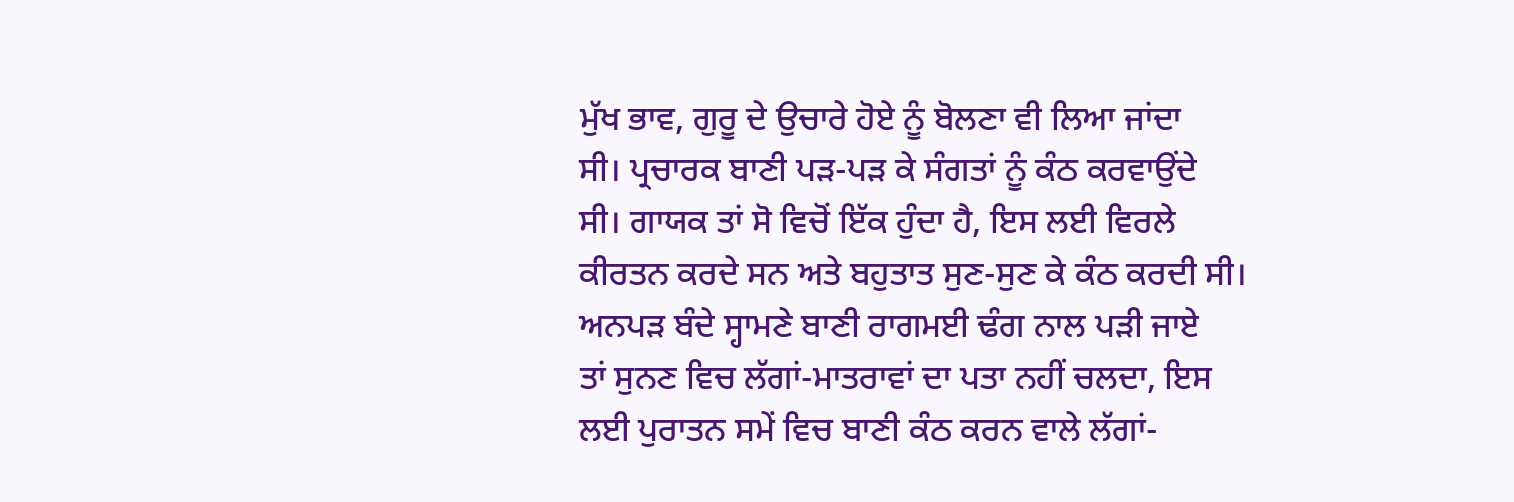ਮੁੱਖ ਭਾਵ, ਗੁਰੂ ਦੇ ਉਚਾਰੇ ਹੋਏ ਨੂੰ ਬੋਲਣਾ ਵੀ ਲਿਆ ਜਾਂਦਾ
ਸੀ। ਪ੍ਰਚਾਰਕ ਬਾਣੀ ਪੜ-ਪੜ ਕੇ ਸੰਗਤਾਂ ਨੂੰ ਕੰਠ ਕਰਵਾਉਂਦੇ
ਸੀ। ਗਾਯਕ ਤਾਂ ਸੋ ਵਿਚੋਂ ਇੱਕ ਹੁੰਦਾ ਹੈ, ਇਸ ਲਈ ਵਿਰਲੇ
ਕੀਰਤਨ ਕਰਦੇ ਸਨ ਅਤੇ ਬਹੁਤਾਤ ਸੁਣ-ਸੁਣ ਕੇ ਕੰਠ ਕਰਦੀ ਸੀ।
ਅਨਪੜ ਬੰਦੇ ਸ੍ਹਾਮਣੇ ਬਾਣੀ ਰਾਗਮਈ ਢੰਗ ਨਾਲ ਪੜੀ ਜਾਏ
ਤਾਂ ਸੁਨਣ ਵਿਚ ਲੱਗਾਂ-ਮਾਤਰਾਵਾਂ ਦਾ ਪਤਾ ਨਹੀਂ ਚਲਦਾ, ਇਸ
ਲਈ ਪੁਰਾਤਨ ਸਮੇਂ ਵਿਚ ਬਾਣੀ ਕੰਠ ਕਰਨ ਵਾਲੇ ਲੱਗਾਂ-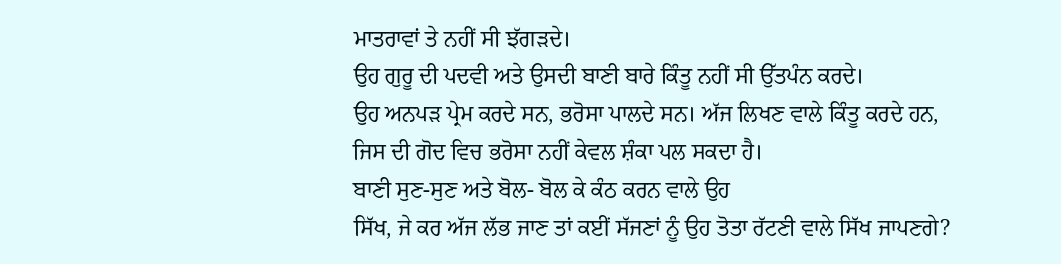ਮਾਤਰਾਵਾਂ ਤੇ ਨਹੀਂ ਸੀ ਝੱਗੜਦੇ।
ਉਹ ਗੁਰੂ ਦੀ ਪਦਵੀ ਅਤੇ ਉਸਦੀ ਬਾਣੀ ਬਾਰੇ ਕਿੰਤੂ ਨਹੀਂ ਸੀ ਉੱਤਪੰਨ ਕਰਦੇ।
ਉਹ ਅਨਪੜ ਪ੍ਰੇਮ ਕਰਦੇ ਸਨ, ਭਰੋਸਾ ਪਾਲਦੇ ਸਨ। ਅੱਜ ਲਿਖਣ ਵਾਲੇ ਕਿੰਤੂ ਕਰਦੇ ਹਨ,
ਜਿਸ ਦੀ ਗੋਦ ਵਿਚ ਭਰੋਸਾ ਨਹੀਂ ਕੇਵਲ ਸ਼ੰਕਾ ਪਲ ਸਕਦਾ ਹੈ।
ਬਾਣੀ ਸੁਣ-ਸੁਣ ਅਤੇ ਬੋਲ- ਬੋਲ ਕੇ ਕੰਠ ਕਰਨ ਵਾਲੇ ਉਹ
ਸਿੱਖ, ਜੇ ਕਰ ਅੱਜ ਲੱਭ ਜਾਣ ਤਾਂ ਕਈਂ ਸੱਜਣਾਂ ਨੂੰ ਉਹ ਤੋਤਾ ਰੱਟਣੀ ਵਾਲੇ ਸਿੱਖ ਜਾਪਣਗੇ?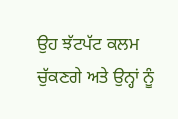ਉਹ ਝੱਟਪੱਟ ਕਲਮ ਚੁੱਕਣਗੇ ਅਤੇ ਉਨ੍ਹਾਂ ਨੂੰ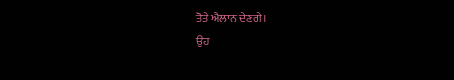ਤੋਤੇ ਐਲਾਨ ਦੇਣਗੇ।
ਉਹ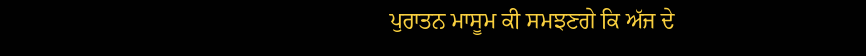ਪੁਰਾਤਨ ਮਾਸੂਮ ਕੀ ਸਮਝਣਗੇ ਕਿ ਅੱਜ ਦੇ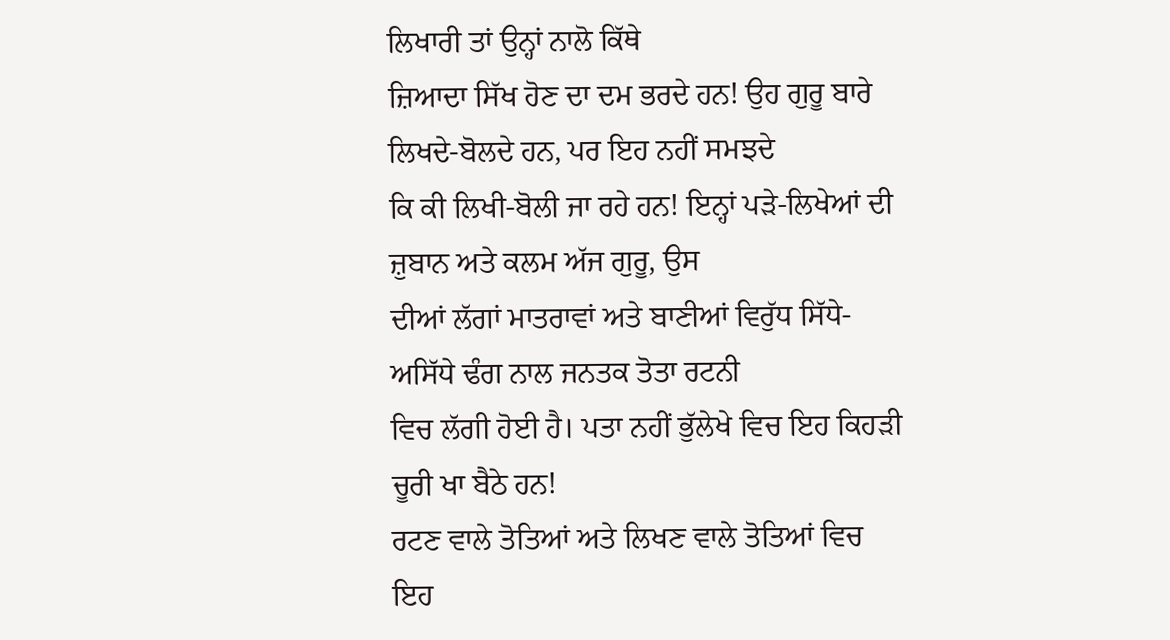ਲਿਖਾਰੀ ਤਾਂ ਉਨ੍ਹਾਂ ਨਾਲੋ ਕਿੱਥੇ
ਜ਼ਿਆਦਾ ਸਿੱਖ ਹੋਣ ਦਾ ਦਮ ਭਰਦੇ ਹਨ! ਉਹ ਗੁਰੂ ਬਾਰੇ ਲਿਖਦੇ-ਬੋਲਦੇ ਹਨ, ਪਰ ਇਹ ਨਹੀਂ ਸਮਝਦੇ
ਕਿ ਕੀ ਲਿਖੀ-ਬੋਲੀ ਜਾ ਰਹੇ ਹਨ! ਇਨ੍ਹਾਂ ਪੜੇ-ਲਿਖੇਆਂ ਦੀ ਜ਼ੁਬਾਨ ਅਤੇ ਕਲਮ ਅੱਜ ਗੁਰੂ, ਉਸ
ਦੀਆਂ ਲੱਗਾਂ ਮਾਤਰਾਵਾਂ ਅਤੇ ਬਾਣੀਆਂ ਵਿਰੁੱਧ ਸਿੱਧੇ-ਅਸਿੱਧੇ ਢੰਗ ਨਾਲ ਜਨਤਕ ਤੋਤਾ ਰਟਨੀ
ਵਿਚ ਲੱਗੀ ਹੋਈ ਹੈ। ਪਤਾ ਨਹੀਂ ਭੁੱਲੇਖੇ ਵਿਚ ਇਹ ਕਿਹੜੀ
ਚੂਰੀ ਖਾ ਬੈਠੇ ਹਨ!
ਰਟਣ ਵਾਲੇ ਤੋਤਿਆਂ ਅਤੇ ਲਿਖਣ ਵਾਲੇ ਤੋਤਿਆਂ ਵਿਚ ਇਹ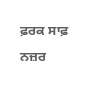ਫ਼ਰਕ ਸਾਫ਼ ਨਜ਼ਰ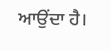ਆਉਂਦਾ ਹੈ।